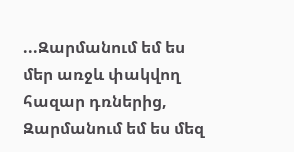...Զարմանում եմ ես մեր առջև փակվող հազար դռներից, Զարմանում եմ ես մեզ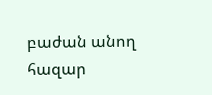բաժան անող հազար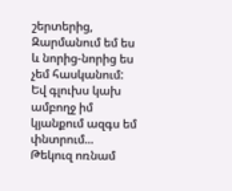շերտերից, Զարմանում եմ ես և նորից-նորից ես չեմ հասկանում: Եվ գլուխս կախ ամբողջ իմ կյանքում ազգս եմ փնտրում...
Թեկուզ ոռնամ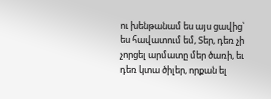ու խենթանամ ես այս ցավից՝ ես հավատում եմ, Տեր, դեռ չի չորցել արմատը մեր ծառի, եւ դեռ կտա ծիլեր, որքան ել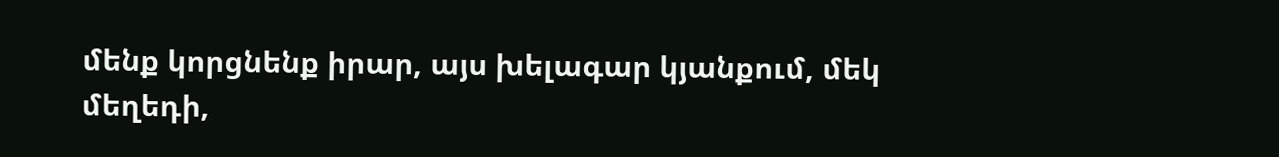մենք կորցնենք իրար, այս խելագար կյանքում, մեկ մեղեդի,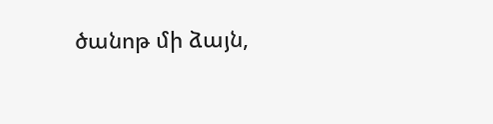ծանոթ մի ձայն,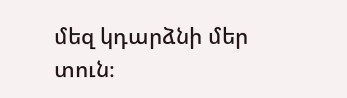մեզ կդարձնի մեր տուն։